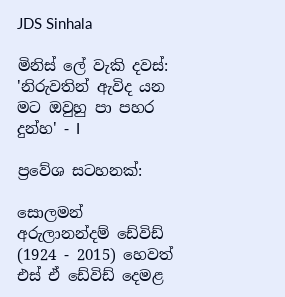JDS Sinhala

මිනිස් ලේ වැකි දවස්: 'නිරුවතින් ඇවිද යන මට ඔවුහු පා පහර දුන්හ‍‍' - I

ප්‍රවේශ සටහනක්:

සොලමන් අරුලානන්දම් ඩේවිඩ් (1924 - 2015) හෙවත් එස් ඒ ඩේවිඩ් දෙමළ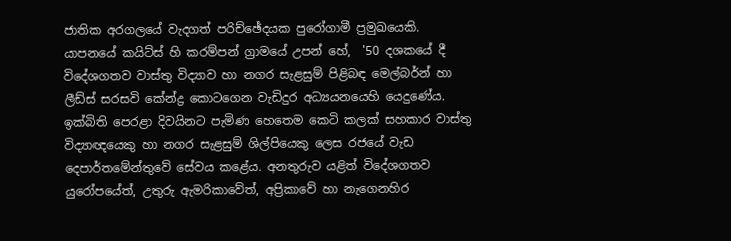ජාතික අරගලයේ වැදගත් පරිච්ඡේදයක පුරෝගාමී ප්‍රමුඛයෙකි. යාපනයේ කයිට්ස් හි කරම්පන් ග්‍රාමයේ උපන් හේ,  '50 දශකයේ දී විදේශගතව වාස්තු විද්‍යාව හා නගර සැළසුම් පිළිබඳ මෙල්බර්න් හා ලීඩ්ස් සරසවි කේන්ද්‍ර කොටගෙන වැඩිදුර අධ්‍යයනයෙහි යෙදුණේය. ඉක්බිති පෙරළා දිවයිනට පැමිණ හෙතෙම කෙටි කලක් සහකාර වාස්තු විද්‍යාඥයෙකු හා නගර සැළසුම් ශිල්පියෙකු ලෙස රජයේ වැඩ දෙපාර්තමේන්තුවේ සේවය කළේය. අනතුරුව යළිත් විදේශගතව යුරෝපයේත්, උතුරු ඇමරිකාවේත්, අප්‍රිකාවේ හා නැගෙනහිර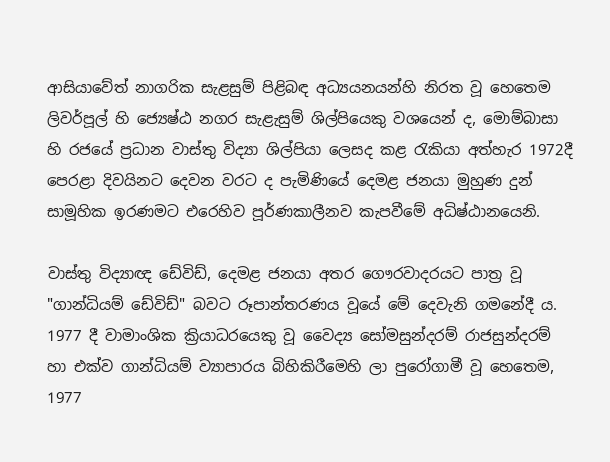ආසියාවේත් නාගරික සැළසුම් පිළිබඳ අධ්‍යයනයන්හි නිරත වූ හෙතෙම ලිවර්පූල් හි ජ්‍යෙෂ්ඨ නගර සැළැසුම් ශිල්පියෙකු වශයෙන් ද, මොම්බාසා හි රජයේ ප්‍රධාන වාස්තු විද්‍යා ශිල්පියා ලෙසද කළ රැකියා අත්හැර 1972දී පෙරළා දිවයිනට දෙවන වරට ද පැමිණියේ දෙමළ ජනයා මුහුණ දුන් සාමූහික ඉරණමට එරෙහිව පූර්ණකාලීනව කැපවීමේ අධිෂ්ඨානයෙනි.

වාස්තු විද්‍යාඥ ඩේවිඩ්, දෙමළ ජනයා අතර ගෞරවාදරයට පාත්‍ර වූ  "ගාන්ධියම් ඩේවිඩ්" බවට රූපාන්තරණය වූයේ මේ දෙවැනි ගමනේදී ය. 1977 දී වාමාංශික ක්‍රියාධරයෙකු වූ වෛද්‍ය සෝමසුන්දරම් රාජසුන්දරම් හා එක්ව ගාන්ධියම් ව්‍යාපාරය බිහිකිරීමෙහි ලා පුරෝගාමී වූ හෙතෙම, 1977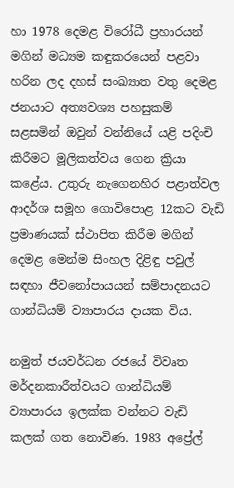හා 1978 දෙමළ විරෝධී ප්‍රහාරයන් මගින් මධ්‍යම කඳුකරයෙන් පළවා හරින ලද දහස් සංඛ්‍යාත වතු දෙමළ ජනයාට අත්‍යවශ්‍ය පහසුකම් සළසමින් ඔවුන් වන්නියේ යළි පදිංචි කිරීමට මූලිකත්වය ගෙන ක්‍රියා කළේය. උතුරු නැගෙනහිර පළාත්වල ආදර්ශ සමූහ ගොවිපොළ 12කට වැඩි ප්‍රමාණයක් ස්ථාපිත කිරීම මගින් දෙමළ මෙන්ම සිංහල දිළිඳු පවුල් සඳහා ජීවනෝපායයන් සම්පාදනයට ගාන්ධියම් ව්‍යාපාරය දායක විය.

නමුත් ජයවර්ධන රජයේ විවෘත මර්දනකාරීත්වයට ගාන්ධියම් ව්‍යාපාරය ඉලක්ක වන්නට වැඩි කලක් ගත නොවිණ. 1983 අප්‍රේල්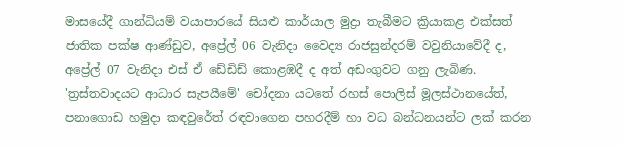මාසයේදී ගාන්ධියම් වයාපාරයේ සියළු කාර්යාල මුද්‍රා තැබීමට ක්‍රියාකළ එක්සත් ජාතික පක්ෂ ආණ්ඩුව, අප්‍රේල් 06 වැනිදා වෛද්‍ය රාජසුන්දරම් වවුනියාවේදී ද, අප්‍රේල් 07 වැනිදා එස් ඒ ඩේඩිඩ් කොළඹදී ද අත් අඩංගුවට ගනු ලැබිණ. 'ත්‍රස්තවාදයට ආධාර සැපයීමේ' චෝදනා යටතේ රහස් පොලිස් මූලස්ථානයේත්, පනාගොඩ හමුදා කඳවුරේත් රඳවාගෙන පහරදීම් හා වධ බන්ධනයන්ට ලක් කරන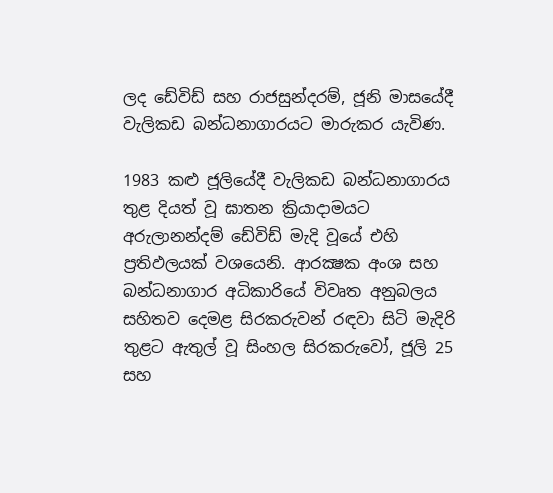ලද ඩේවිඩ් සහ රාජසුන්දරම්, ජූනි මාසයේදී වැලිකඩ බන්ධනාගාරයට මාරුකර යැවිණ.

1983 කළු ජූලියේදී වැලිකඩ බන්ධනාගාරය තුළ දියත් වූ ඝාතන ක්‍රියාදාමයට අරුලානන්දම් ඩේවිඩ් මැදි වූයේ එහි ප්‍රතිඵලයක් වශයෙනි. ආරක්‍ෂක අංශ සහ බන්ධනාගාර අධිකාරියේ විවෘත අනුබලය සහිතව දෙමළ සිරකරුවන් රඳවා සිටි මැදිරි තුළට ඇතුල් වූ සිංහල සිරකරුවෝ, ජූලි 25 සහ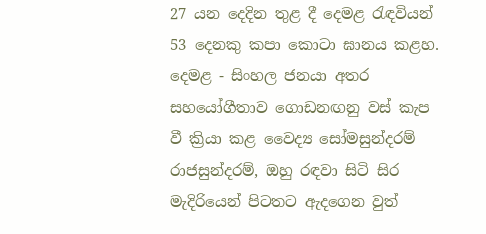27 යන දෙදින තුළ දී දෙමළ රැඳවියන් 53 දෙනකු කපා කොටා ඝානය කළහ. දෙමළ - සිංහල ජනයා අතර සහයෝගීතාව ගොඩනඟනු වස් කැප වී ක්‍රියා කළ වෛද්‍ය සෝමසුන්දරම් රාජසුන්දරම්, ඔහු රඳවා සිටි සිර මැදිරියෙන් පිටතට ඇදගෙන වුත්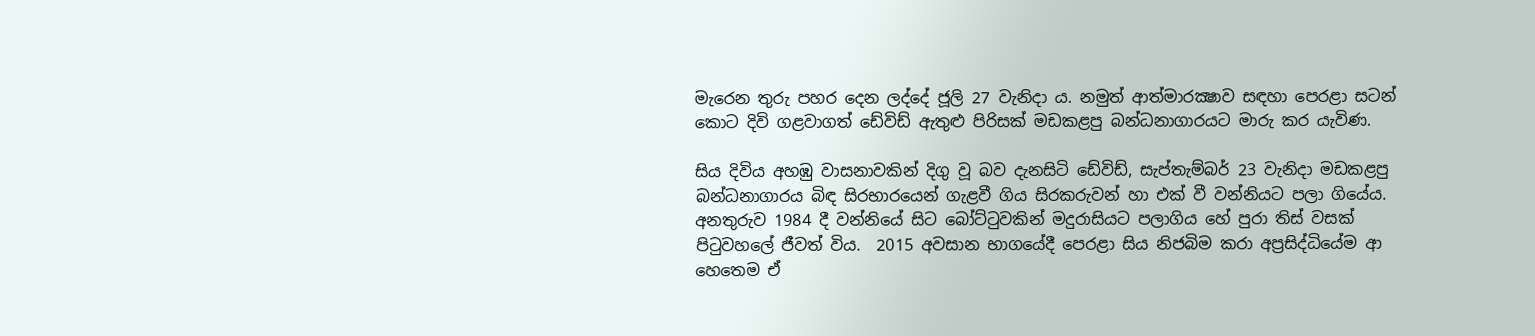මැරෙන තුරු පහර දෙන ලද්දේ ජූලි 27 වැනිදා ය. නමුත් ආත්මාරක්‍ෂාව සඳහා පෙරළා සටන් කොට දිවි ගළවාගත් ඩේවිඩ් ඇතුළු පිරිසක් මඩකළපු බන්ධනාගාරයට මාරු කර යැවිණ.

සිය දිවිය අහඹු වාසනාවකින් දිගු වූ බව දැනසිටි ඩේවිඩ්, සැප්තැම්බර් 23 වැනිදා මඩකළපු බන්ධනාගාරය බිඳ සිරභාරයෙන් ගැළවී ගිය සිරකරුවන් හා එක් වී වන්නියට පලා ගියේය. අනතුරුව 1984 දී වන්නියේ සිට බෝට්ටුවකින් මදුරාසියට පලාගිය හේ පුරා තිස් වසක් පිටුවහලේ ජීවත් විය.  2015 අවසාන භාගයේදී පෙරළා සිය නිජබිම කරා අප්‍රසිද්ධියේම ආ හෙතෙම ඒ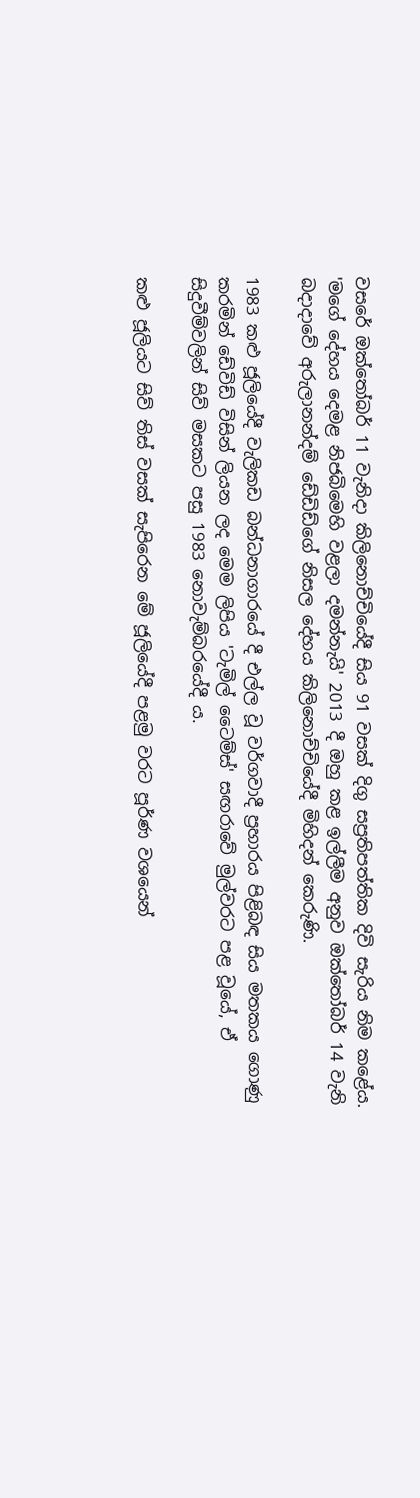වසරේ ඔක්තෝබර් 11 වැනිදා කිලිනොච්චියේදී සිය 91 වසක් දිගු සප්‍රතිපත්තික දිවි සැරිය නිම කළේය. 'මගේ දේහය දෙමළ නිජබිමෙහි වළලා දමන්නැයි' 2013 දී ඔහු කළ ඉල්ලීම අනුව ඔක්තෝබර් 14 වැනි බදාදාවේ අරුලානන්දම් ඩේඩිඩ්ගේ නිසල දේහය කිලිනොච්චියේදී මිහිදන් කෙරුණි.

1983 කළු ජූලියේදී වැලිකඩ බන්ධනාගාරයේ දී එල්ල වූ වර්ගවාදී ප්‍රහාරය පිළිබඳ සිය මතකය ගොණු කරමින් ඩේවිඩ් විසින් ලියන ලද මෙම ලිපිය 'ටැමිල් ටෛම්ස්' සඟරාවේ මුල්වරට පළ වූයේ, ඒ සිදුවීම්වලින් සිව් මසකට පසු 1983 නොවැම්බරයේදී ය.

කළු ජූලියට සිව් තිස් වසක් සැපිරෙන මේ ජූලියේදී පළමු වරට පූර්ණ වශයෙන්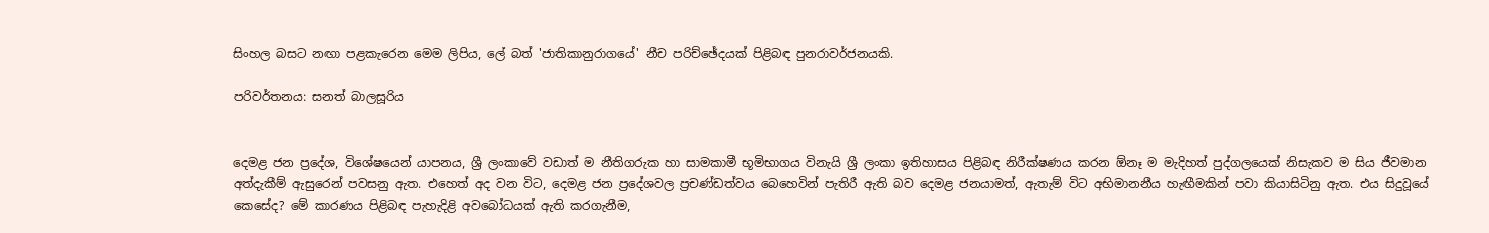සිංහල බසට නඟා පළකැරෙන මෙම ලිපිය, ලේ බත් 'ජාතිකානුරාගයේ' නීච පරිච්ඡේදයක් පිළිබඳ පුනරාවර්ජනයකි.

පරිවර්තනය: සනත් බාලසූරිය


දෙමළ ජන ප්‍රදේශ, විශේෂයෙන් යාපනය, ශ්‍රී ලංකාවේ වඩාත් ම නීතිගරුක හා සාමකාමී භූමිභාගය විනැයි ශ්‍රී ලංකා ඉතිහාසය පිළිබඳ නිරීක්ෂණය කරන ඕනෑ ම මැදිහත් පුද්ගලයෙක් නිසැකව ම සිය ජීවමාන අත්දැකීම් ඇසුරෙන් පවසනු ඇත. එහෙත් අද වන විට, දෙමළ ජන ප්‍රදේශවල ප්‍ර‍චණ්ඩත්වය බෙහෙවින් පැතිරී ඇති බව දෙමළ ජනයාමත්, ඇතැම් විට අභිමානනීය හැඟීමකින් පවා කියාසිටිනු ඇත. එය සිදුවූයේ කෙසේද? මේ කාරණය පිළිබඳ පැහැදිළි අවබෝධයක් ඇති කරගැනීම,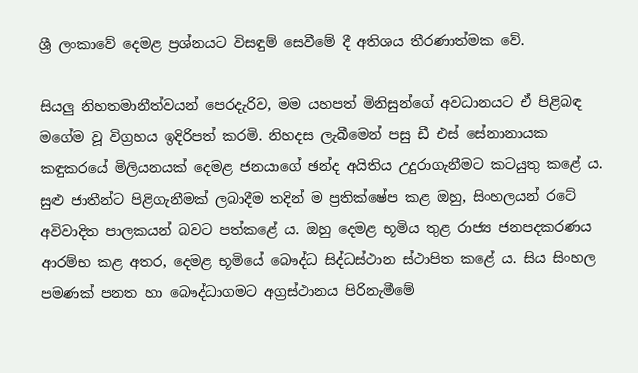ශ්‍රී ලංකාවේ දෙමළ ප්‍ර‍ශ්නයට විසඳුම් සෙවීමේ දී අතිශය තීරණාත්මක වේ.

සියලු නිහතමානීත්වයන් පෙරදැරිව, මම යහපත් මිනිසුන්ගේ අවධානයට ඒ පිළිබඳ මගේම වූ විග්‍ර‍හය ඉදිරිපත් කරමි. නිහදස ලැබීමෙන් පසු ඩී එස් සේනානායක කඳුකරයේ මිලියනයක් දෙමළ ජනයාගේ ඡන්ද අයිතිය උදුරාගැනීමට කටයුතු කළේ ය. සුළු ජාතීන්ට පිළිගැනීමක් ලබාදීම තදින් ම ප්‍ර‍තික්ෂේප කළ ඔහු, සිංහලයන් රටේ අවිවාදිත පාලකයන් බවට පත්කළේ ය. ඔහු දෙමළ භූමිය තුළ රාජ්‍ය ජනපදකරණය ආරම්භ කළ අතර, දෙමළ භූමියේ බෞද්ධ සිද්ධස්ථාන ස්ථාපිත කළේ ය. සිය සිංහල පමණක් පනත හා බෞද්ධාගමට අග්‍රස්ථානය පිරිනැමීමේ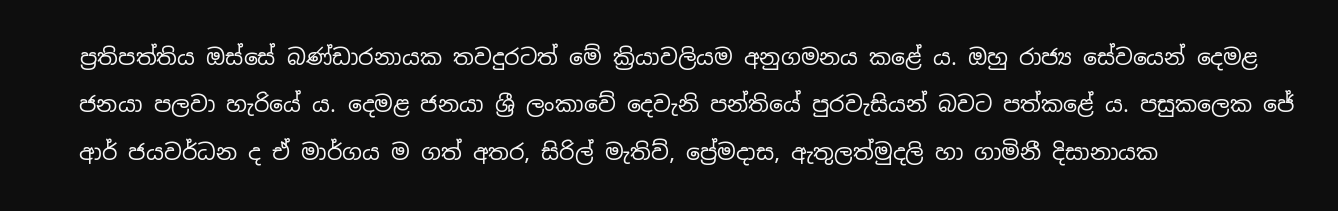ප්‍ර‍තිපත්තිය ඔස්සේ බණ්ඩාරනායක තවදුරටත් මේ ක්‍රියාවලියම අනුගමනය කළේ ය. ඔහු රාජ්‍ය සේවයෙන් දෙමළ ජනයා පලවා හැරියේ ය. දෙමළ ජනයා ශ්‍රී ලංකාවේ දෙවැනි පන්තියේ පුරවැසියන් බවට පත්කළේ ය. පසුකලෙක ජේ ආර් ජයවර්ධන ද ඒ මාර්ගය ම ගත් අතර, සිරිල් මැතිව්, ප්‍රේමදාස, ඇතුලත්මුදලි හා ගාමිනී දිසානායක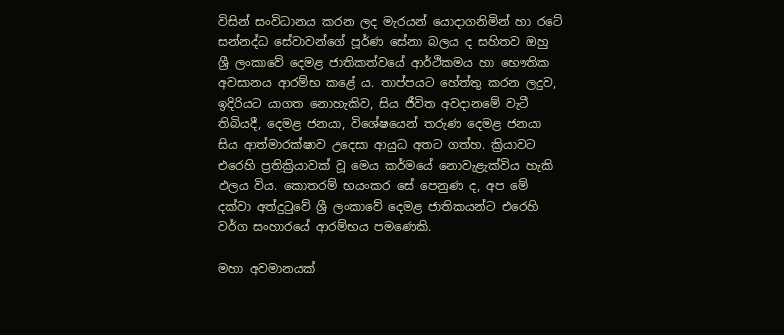විසින් සංවිධානය කරන ලද මැරයන් යොදාගනිමින් හා රටේ සන්නද්ධ සේවාවන්ගේ පූර්ණ සේනා බලය ද සහිතව ඔහු ශ්‍රී ලංකාවේ දෙමළ ජාතිකත්වයේ ආර්ථිකමය හා භෞතික අවසානය ආරම්භ කළේ ය. තාප්පයට හේත්තු කරන ලදුව, ඉදිරියට යාගත නොහැකිව, සිය ජීවිත අවදානමේ වැටී තිබියදී, දෙමළ ජනයා, විශේෂයෙන් තරුණ දෙමළ ජනයා සිය ආත්මාරක්ෂාව උදෙසා ආයුධ අතට ගත්හ. ක්‍රියාවට එරෙහි ප්‍ර‍තික්‍රියාවක් වූ මෙය කර්මයේ නොවැළැක්විය හැකි ඵලය විය. කොතරම් භයංකර සේ පෙනුණ ද, අප මේ දක්වා අත්දුටුවේ ශ්‍රී ලංකාවේ දෙමළ ජාතිකයන්ට එරෙහි වර්ග සංහාරයේ ආරම්භය පමණෙකි.

මහා අවමානයක්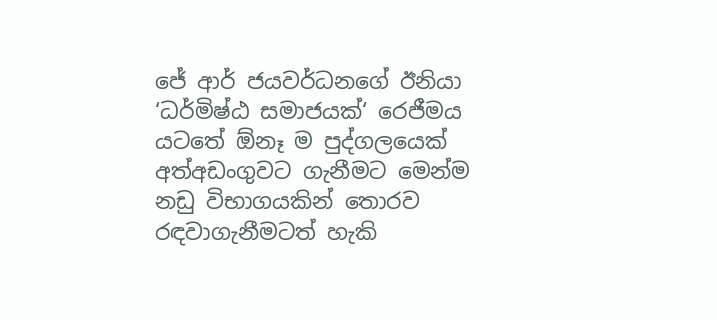ජේ ආර් ජයවර්ධනගේ ඊනියා ‘ධර්මිෂ්ඨ සමාජයක්‘ රෙජීමය යටතේ ඕනෑ ම පුද්ගලයෙක් අත්අඩංගුවට ගැනීමට මෙන්ම නඩු විභාගයකින් තොරව රඳවාගැනීමටත් හැකි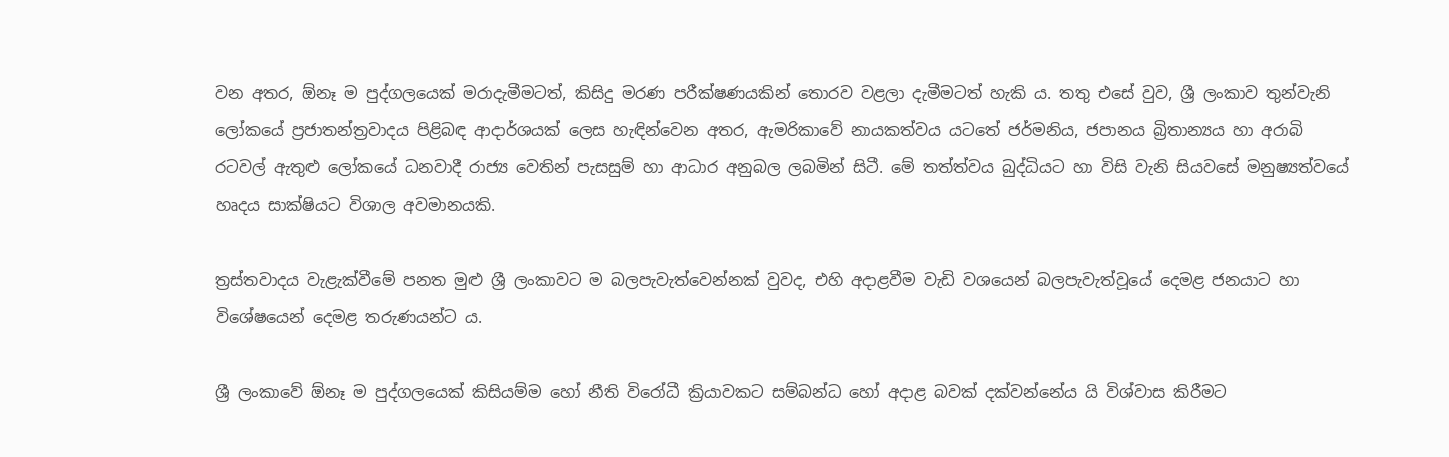වන අතර, ඕනෑ ම පුද්ගලයෙක් මරාදැමීමටත්, කිසිදු මරණ පරීක්ෂණයකින් තොරව වළලා දැමීමටත් හැකි ය. තතු එසේ වුව, ශ්‍රී ලංකාව තුන්වැනි ලෝකයේ ප්‍ර‍ජාතන්ත්‍ර‍වාදය පිළිබඳ ආදාර්ශයක් ලෙස හැඳින්වෙන අතර, ඇමරිකාවේ නායකත්වය යටතේ ජර්මනිය, ජපානය බ්‍රිතාන්‍යය හා අරාබි රටවල් ඇතුළු ලෝකයේ ධනවාදී රාජ්‍ය වෙතින් පැසසුම් හා ආධාර අනුබල ලබමින් සිටී. මේ තත්ත්වය බුද්ධියට හා විසි වැනි සියවසේ මනුෂ්‍යත්වයේ හෘදය සාක්ෂියට විශාල අවමානයකි.

ත්‍ර‍ස්තවාදය වැළැක්වීමේ පනත මුළු ශ්‍රී ලංකාවට ම බලපැවැත්වෙන්නක් වුවද, එහි අදාළවීම වැඩි වශයෙන් බලපැවැත්වූයේ දෙමළ ජනයාට හා විශේෂයෙන් දෙමළ තරුණයන්ට ය.

ශ්‍රී ලංකාවේ ඕනෑ ම පුද්ගලයෙක් කිසියම්ම හෝ නීති විරෝධී ක්‍රියාවකට සම්බන්ධ හෝ අදාළ බවක් දක්වන්නේය යි විශ්වාස කිරීමට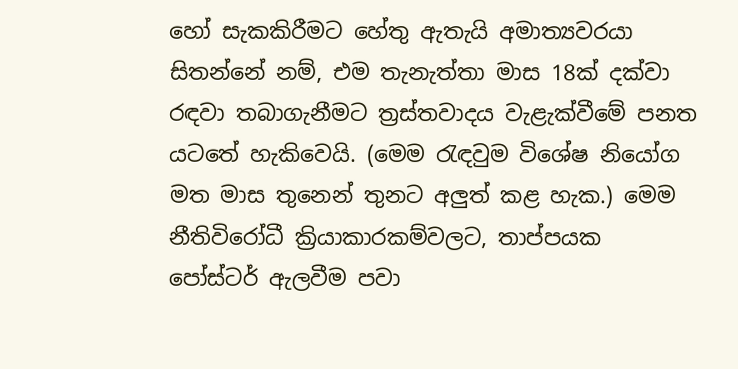හෝ සැකකිරීමට හේතු ඇතැයි අමාත්‍යවරයා සිතන්නේ නම්, එම තැනැත්තා මාස 18ක් දක්වා රඳවා තබාගැනීමට ත්‍ර‍ස්තවාදය වැළැක්වීමේ පනත යටතේ හැකිවෙයි. (මෙම රැඳවුම විශේෂ නියෝග මත මාස තුනෙන් තුනට අලුත් කළ හැක.) මෙම නීතිවිරෝධී ක්‍රියාකාරකම්වලට, තාප්පයක පෝස්ටර් ඇලවීම පවා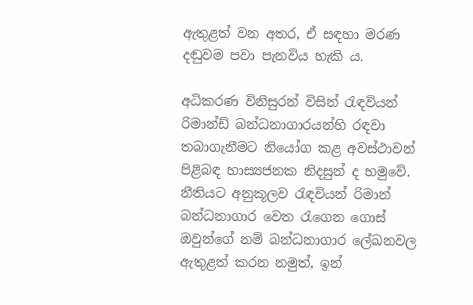ඇතුළත් වන අතර, ඒ සඳහා මරණ දඬුවම පවා පැනවිය හැකි ය.

අධිකරණ විනිසුරන් විසින් රැඳවියන් රිමාන්ඩ් බන්ධනාගාරයන්හි රඳවා තබාගැනීමට නියෝග කළ අවස්ථාවන් පිළිබඳ හාස්‍යජනක නිදසුන් ද හමුවේ. නීතියට අනුකූලව රැඳවියන් රිමාන් බන්ධනාගාර වෙත රැගෙන ගොස් ඔවුන්ගේ නම් බන්ධනාගාර ලේඛනවල ඇතුළත් කරන නමුත්, ඉන්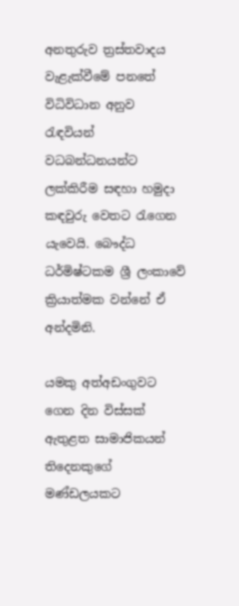අනතුරුව ත්‍ර‍ස්තවාදය වැළැක්වීමේ පනතේ විධිවිධාන අනුව රැඳවියන් වධබන්ධනයන්ට ලක්කිරීම සඳහා හමුදා කඳවුරු වෙතට රැගෙන යැවෙයි. බෞද්ධ ධර්මිෂ්ටකම ශ්‍රී ලංකාවේ ක්‍රියාත්මක වන්නේ ඒ අන්දමිනි.

යමකු අත්අඩංගුවට ගෙන දින විස්සක් ඇතුළත සාමාජිකයන් තිදෙනකුගේ මණ්ඩලයකට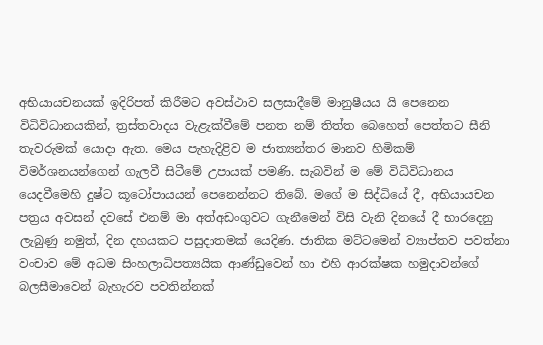අභියායචනයක් ඉදිරිපත් කිරීමට අවස්ථාව සලසාදීමේ මානුෂීයය යි පෙනෙන විධිවිධානයකින්, ත්‍ර‍ස්තවාදය වැළැක්වීමේ පනත නම් තිත්ත බෙහෙත් පෙත්තට සීනි තැවරුමක් යොදා ඇත. මෙය පැහැදිළිව ම ජාත්‍යන්තර මානව හිමිකම් විමර්ශනයන්ගෙන් ගැලවී සිටීමේ උපායක් පමණි. සැබවින් ම මේ විධිවිධානය යෙදවීමෙහි දුෂ්ට කූටෝපායයන් පෙනෙන්නට තිබේ. මගේ ම සිද්ධියේ දී, අභියායචන පත්‍ර‍ය අවසන් දවසේ එනම් මා අත්අඩංගුවට ගැනීමෙන් විසි වැනි දිනයේ දී භාරදෙනු ලැබුණු නමුත්, දින දහයකට පසුදාතමක් යෙදිණ. ජාතික මට්ටමෙන් ව්‍යාප්තව පවත්නා වංචාව මේ අධම සිංහලාධිපත්‍යයික ආණ්ඩුවෙන් හා එහි ආරක්ෂක හමුදාවන්ගේ බලසීමාවෙන් බැහැරව පවතින්නක්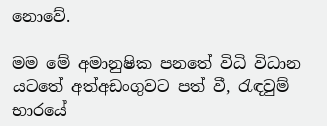නොවේ.

මම මේ අමානුෂික පනතේ විධි විධාන යටතේ අත්අඩංගුවට පත් වී, රැඳවුම් භාරයේ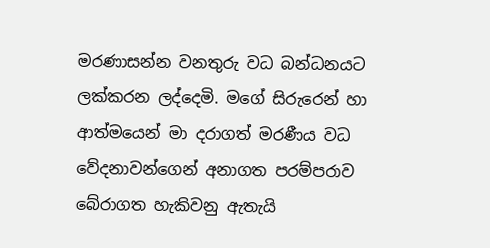මරණාසන්න වනතුරු වධ බන්ධනයට ලක්කරන ලද්දෙමි. මගේ සිරුරෙන් හා ආත්මයෙන් මා දරාගත් මරණීය වධ වේදනාවන්ගෙන් අනාගත පරම්පරාව බේරාගත හැකිවනු ඇතැයි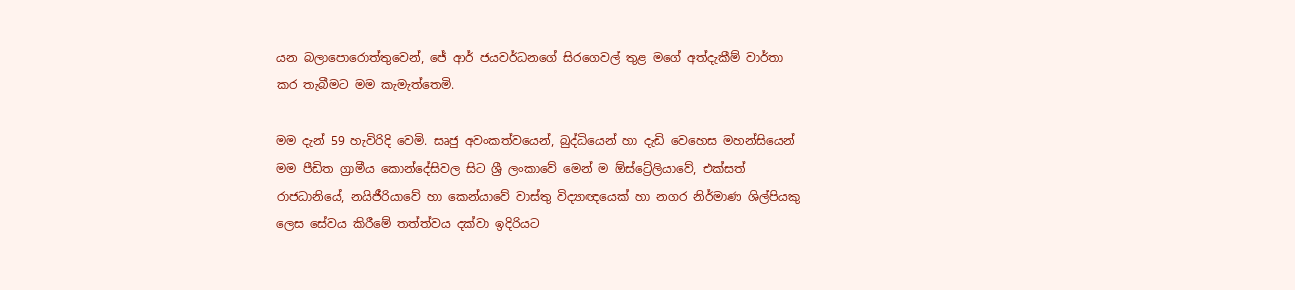යන බලාපොරොත්තුවෙන්, ජේ ආර් ජයවර්ධනගේ සිරගෙවල් තුළ මගේ අත්දැකීම් වාර්තා කර තැබීමට මම කැමැත්තෙමි.

මම දැන් 59 හැවිරිදි වෙමි. සෘජු අවංකත්වයෙන්, බුද්ධියෙන් හා දැඩි වෙහෙස මහන්සියෙන් මම පීඩිත ග්‍රාමීය කොන්දේසිවල සිට ශ්‍රී ලංකාවේ මෙන් ම ඕස්ට්‍රේලියාවේ, එක්සත් රාජධානියේ, නයිජීරියාවේ හා කෙන්යාවේ වාස්තු විද්‍යාඥයෙක් හා නගර නිර්මාණ ශිල්පියකු ලෙස සේවය කිරීමේ තත්ත්වය දක්වා ඉදිරියට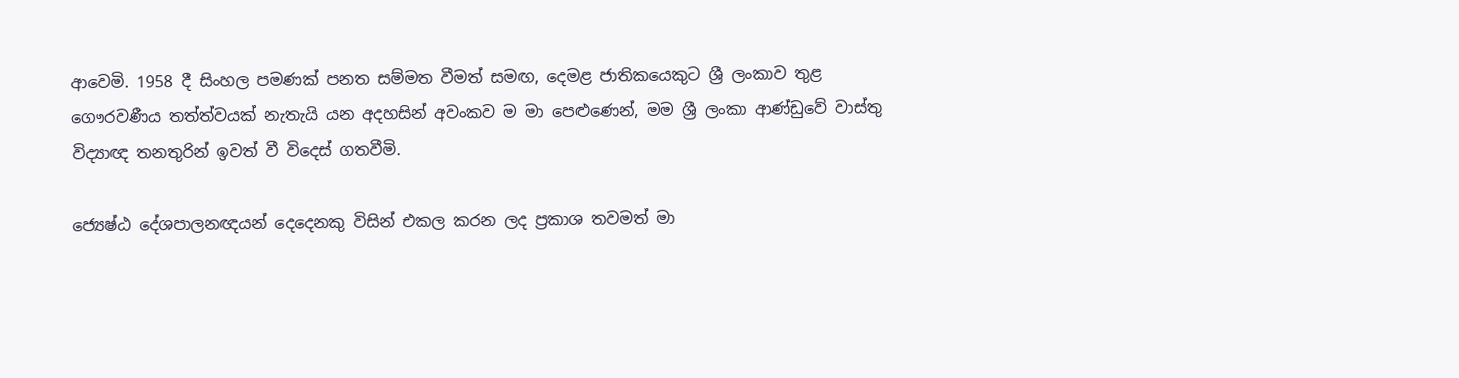ආවෙමි. 1958 දී සිංහල පමණක් පනත සම්මත වීමත් සමඟ, දෙමළ ජාතිකයෙකුට ශ්‍රී ලංකාව තුළ ගෞරවණීය තත්ත්වයක් නැතැයි යන අදහසින් අවංකව ම මා පෙළුණෙන්, මම ශ්‍රී ලංකා ආණ්ඩුවේ වාස්තු විද්‍යාඥ තනතුරින් ඉවත් වී විදෙස් ගතවීමි.

ජ්‍යෙෂ්ඨ දේශපාලනඥයන් දෙදෙනකු විසින් එකල කරන ලද ප්‍ර‍කාශ තවමත් මා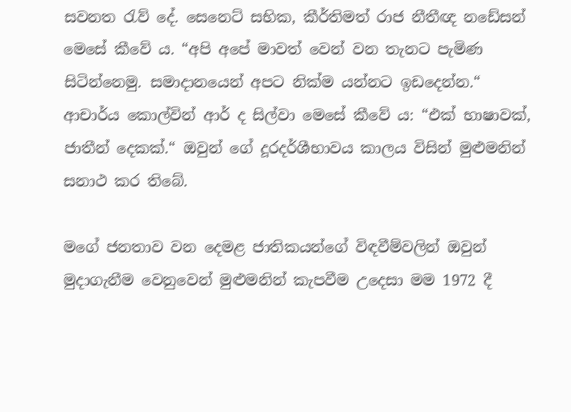සවනත රැව් දේ. සෙනෙට් සභික, කීර්තිමත් රාජ නීතීඥ නඩේසන් මෙසේ කීවේ ය. “අපි අපේ මාවත් වෙන් වන තැනට පැමිණ සිටින්නෙමු. සමාදානයෙන් අපට නික්ම යන්නට ඉඩදෙන්න.“ ආචාර්ය කොල්වින් ආර් ද සිල්වා මෙසේ කීවේ ය: “එක් භාෂාවක්, ජාතීන් දෙකක්.“ ඔවුන් ගේ දූරදර්ශීභාවය කාලය විසින් මුළුමනින් සනාථ කර තිබේ.

මගේ ජනතාව වන දෙමළ ජාතිකයන්ගේ විඳවීම්වලින් ඔවුන් මුදාගැනීම වෙනුවෙන් මුළුමනින් කැපවීම උදෙසා මම 1972 දී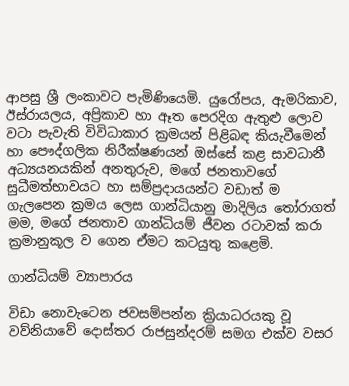ආපසු ශ්‍රී ලංකාවට පැමිණියෙමි. යුරෝපය, ඇමරිකාව, ඊස්රායලය, අප්‍රිකාව හා ඈත පෙරදිග ඇතුළු ලොව වටා පැවැති විවිධාකාර ක්‍ර‍මයන් පිළිබඳ කියැවීමෙන් හා පෞද්ගලික නිරීක්ෂණයන් ඔස්සේ කළ සාවධානී අධ්‍යයනයකින් අනතුරුව, මගේ ජනතාවගේ සුධීමත්භාවයට හා සම්ප්‍ර‍දායයන්ට වඩාත් ම ගැලපෙන ක්‍ර‍මය ලෙස ගාන්ධියානු මාදිලිය තෝරාගත් මම, මගේ ජනතාව ගාන්ධියම් ජීවන රටාවක් කරා ක්‍රමානුකූල ව ගෙන ඒමට කටයුතු කළෙමි.

ගාන්ධියම් ව්‍යාපාරය

විඩා නොවැටෙන ජවසම්පන්න ක්‍රියාධරයකු වූ වව්නියාවේ දොස්තර රාජසුන්දරම් සමග එක්ව වසර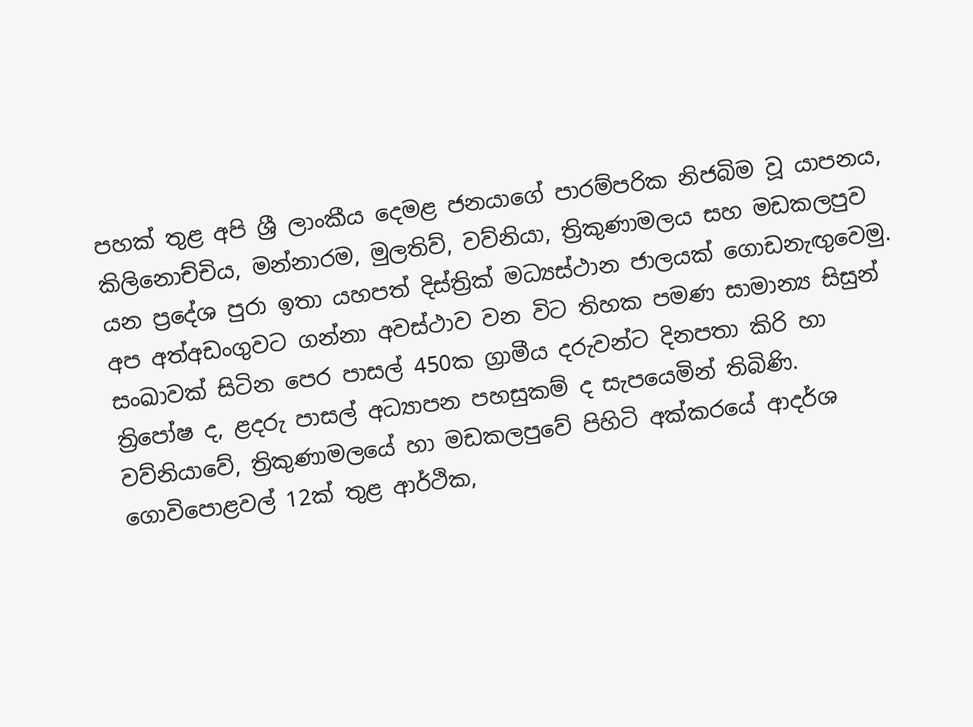පහක් තුළ අපි ශ්‍රී ලාංකීය දෙමළ ජනයාගේ පාරම්පරික නිජබිම වූ යාපනය, කිලිනොච්චිය, මන්නාරම, මුලතිව්, වව්නියා, ත්‍රිකුණාමලය සහ මඩකලපුව යන ප්‍රදේශ පුරා ඉතා යහපත් දිස්ත්‍රික් මධ්‍යස්ථාන ජාලයක් ගොඩනැඟුවෙමු. අප අත්අඩංගුවට ගන්නා අවස්ථාව වන විට තිහක පමණ සාමාන්‍ය සිසුන් සංඛාවක් සිටින පෙර පාසල් 450ක ග්‍රාමීය දරුවන්ට දිනපතා කිරි හා ත්‍රිපෝෂ ද, ළදරු පාසල් අධ්‍යාපන පහසුකම් ද සැපයෙමින් තිබිණි. වව්නියාවේ, ත්‍රිකුණාමලයේ හා මඩකලපුවේ පිහිටි අක්කරයේ ආදර්ශ ගොවිපොළවල් 12ක් තුළ ආර්ථික,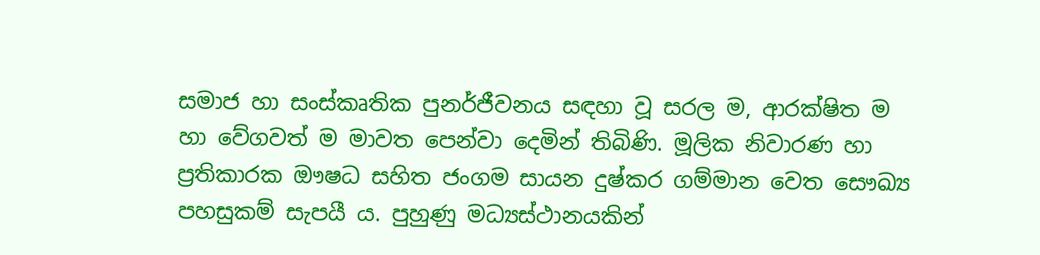සමාජ හා සංස්කෘතික පුනර්ජීවනය සඳහා වූ සරල ම, ආරක්ෂිත ම හා වේගවත් ම මාවත පෙන්වා දෙමින් තිබිණි. මූලික නිවාරණ හා ප්‍ර‍තිකාරක ඖෂධ සහිත ජංගම සායන දුෂ්කර ගම්මාන වෙත සෞඛ්‍ය පහසුකම් සැපයී ය. පුහුණු මධ්‍යස්ථානයකින්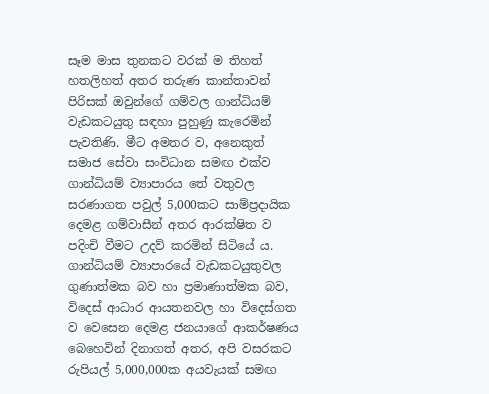සෑම මාස තුනකට වරක් ම තිහත් හතලිහත් අතර තරුණ කාන්තාවන් පිරිසක් ඔවුන්ගේ ගම්වල ගාන්ධියම් වැඩකටයුතු සඳහා පුහුණු කැරෙමින් පැවතිණි. මීට අමතර ව, අනෙකුත් සමාජ සේවා සංවිධාන සමඟ එක්ව ගාන්ධියම් ව්‍යාපාරය තේ වතුවල සරණාගත පවුල් 5,000කට සාම්ප්‍ර‍දායික දෙමළ ගම්වාසීන් අතර ආරක්ෂිත ව පදිංචි වීමට උදව් කරමින් සිටියේ ය. ගාන්ධියම් ව්‍යාපාරයේ වැඩකටයුතුවල ගුණාත්මක බව හා ප්‍ර‍මාණාත්මක බව, විදෙස් ආධාර ආයතනවල හා විදෙස්ගත ව වෙසෙන දෙමළ ජනයාගේ ආකර්ෂණය බෙහෙවින් දිනාගත් අතර, අපි වසරකට රුපියල් 5,000,000ක අයවැයක් සමඟ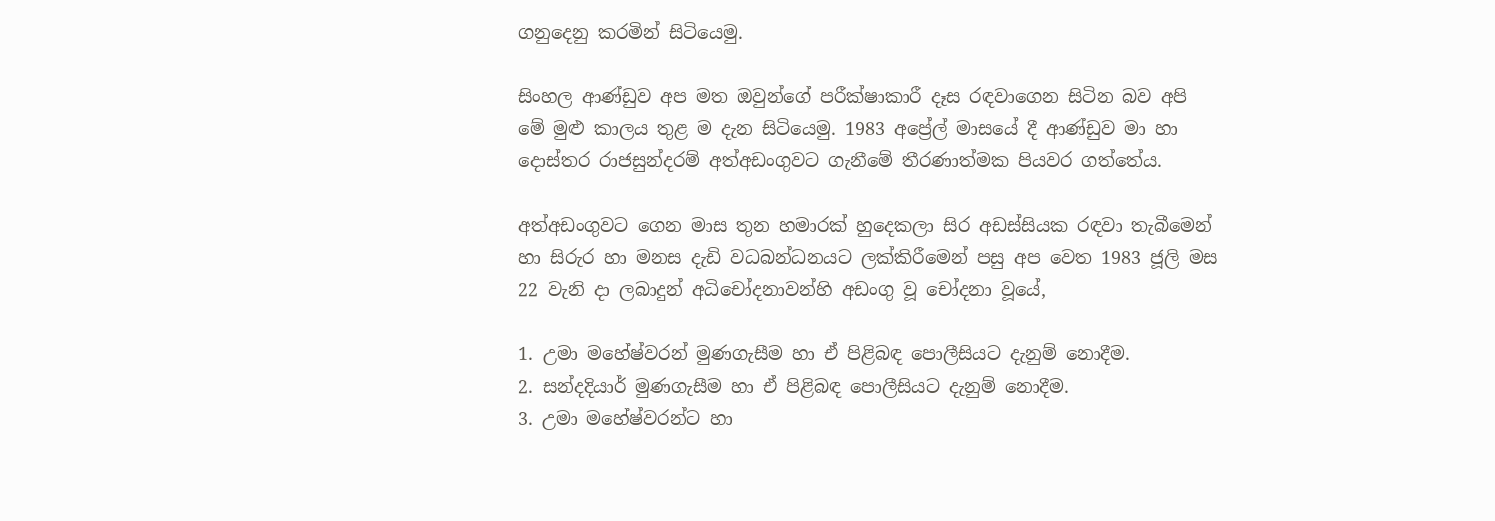ගනුදෙනු කරමින් සිටියෙමු.

සිංහල ආණ්ඩුව අප මත ඔවුන්ගේ පරීක්ෂාකාරී දෑස රඳවාගෙන සිටින බව අපි මේ මුළු කාලය තුළ ම දැන සිටියෙමු. 1983 අප්‍රේල් මාසයේ දී ආණ්ඩුව මා හා දොස්තර රාජසුන්දරම් අත්අඩංගුවට ගැනීමේ තීරණාත්මක පියවර ගත්තේය.

අත්අඩංගුවට ගෙන මාස තුන හමාරක් හුදෙකලා සිර අඩස්සියක රඳවා තැබීමෙන් හා සිරුර හා මනස දැඩි වධබන්ධනයට ලක්කිරීමෙන් පසු අප වෙත 1983 ජූලි මස 22 වැනි දා ලබාදුන් අධිචෝදනාවන්හි අඩංගු වූ චෝදනා වූයේ,

1. උමා මහේෂ්වරන් මුණගැසීම හා ඒ පිළිබඳ පොලීසියට දැනුම් නොදීම.
2. සන්දදියාර් මුණගැසීම හා ඒ පිළිබඳ පොලීසියට දැනුම් නොදීම.
3. උමා මහේෂ්වරන්ට හා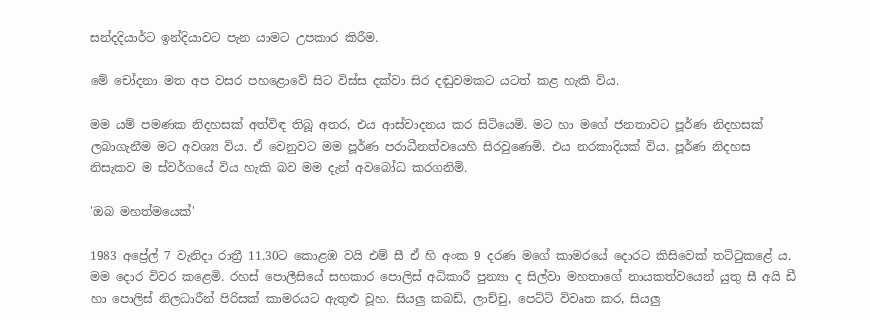සන්දදියාර්ට ඉන්දියාවට පැන යාමට උපකාර කිරීම‍.

මේ චෝදනා මත අප වසර පහළොවේ සිට විස්ස දක්වා සිර දඬුවමකට යටත් කළ හැකි විය.

මම යම් පමණක නිදහසක් අත්විඳ තිබූ අතර, එය ආස්වාදනය කර සිටියෙමි. මට හා මගේ ජනතාවට පූර්ණ නිදහසක් ලබාගැනීම මට අවශ්‍ය විය. ඒ වෙනුවට මම පූර්ණ පරාධීනත්වයෙහි සිරවුණෙමි. එය නරකාදියක් විය. පූර්ණ නිදහස නිසැකව ම ස්වර්ගයේ විය හැකි බව මම දැන් අවබෝධ කරගනිමි.

'ඔබ මහත්මයෙක්'

1983 අප්‍රේල් 7 වැනිදා රාත්‍රී 11.30ට කොළඹ වයි එම් සී ඒ හි අංක 9 දරණ මගේ කාමරයේ දොරට කිසිවෙක් තට්ටුකළේ ය. මම දොර විවර කළෙමි. රහස් පොලීසියේ සහකාර පොලිස් අධිකාරී පුන්‍යා ද සිල්වා මහතාගේ නායකත්වයෙන් යුතු සී අයි ඩී හා පොලිස් නිලධාරීන් පිරිසක් කාමරයට ඇතුළු වූහ. සියලු කබඩ්, ලාච්චු, පෙට්ටි විවෘත කර, සියලු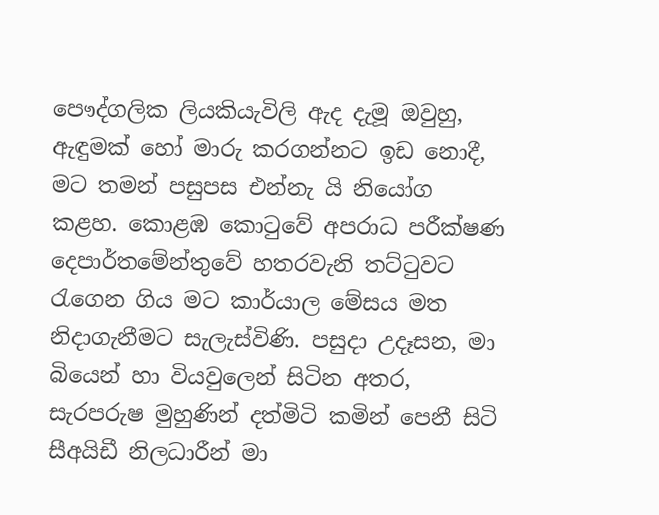පෞද්ගලික ලියකියැවිලි ඇද දැමූ ඔවුහු, ඇඳුමක් හෝ මාරු කරගන්නට ඉඩ නොදී, මට තමන් පසුපස එන්නැ යි නියෝග කළහ. කොළඹ කොටුවේ අපරාධ පරීක්ෂණ දෙපාර්තමේන්තුවේ හතරවැනි තට්ටුවට රැගෙන ගිය මට කාර්යාල මේසය මත නිදාගැනීමට සැලැස්විණි. පසුදා උදෑසන, මා බියෙන් හා වියවුලෙන් සිටින අතර, සැරපරුෂ මුහුණින් දත්මිටි කමින් පෙනී සිටි සීඅයිඩී නිලධාරීන් මා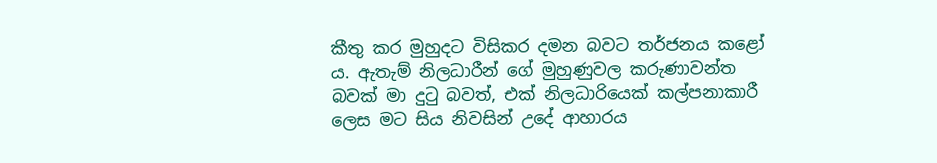කීතු කර මුහුදට විසිකර දමන බවට තර්ජනය කළෝ ය. ඇතැම් නිලධාරීන් ගේ මුහුණුවල කරුණාවන්ත බවක් මා දුටු බවත්, එක් නිලධාරියෙක් කල්පනාකාරී ලෙස මට සිය නිවසින් උදේ ආහාරය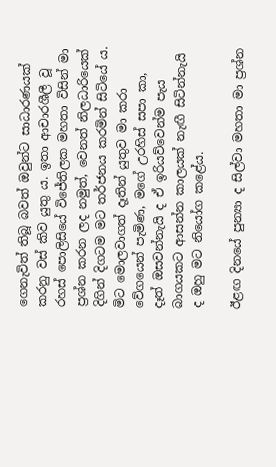ගෙනැවිත් තිබූ බවත් ඔවුන්ට සාධාරණයක් කරනු වස් කිව යුතු ය. ඉතා ආචාරශීලී වූ රහස් පොලිසියේ විජේතිලක මහතා විසින් මා ප්‍ර‍ශ්න කරන ලද නමුත්, වෙනත් නිලධාරියෙක් දිගින් දිගටම මට තර්ජනය කරමින් සිටියේ ය. මිට මොලවාගත් දෑතින් යුතුව මා කරා වේගයෙන් පැමිණ, මගේ උරහිස් සපා කා, දෑත් ඔසවන්නැයි ද ඒ ඉරියව්වෙන්ම පැය බාගයකට ආසන්න කාලයක් නැඟී සිටින්නැයි ද ඔහු මට නියෝග කළේය.

ඊළඟ දිනයේ පුන්‍යා ද සිල්වා මහතා මා ප්‍ර‍ශ්න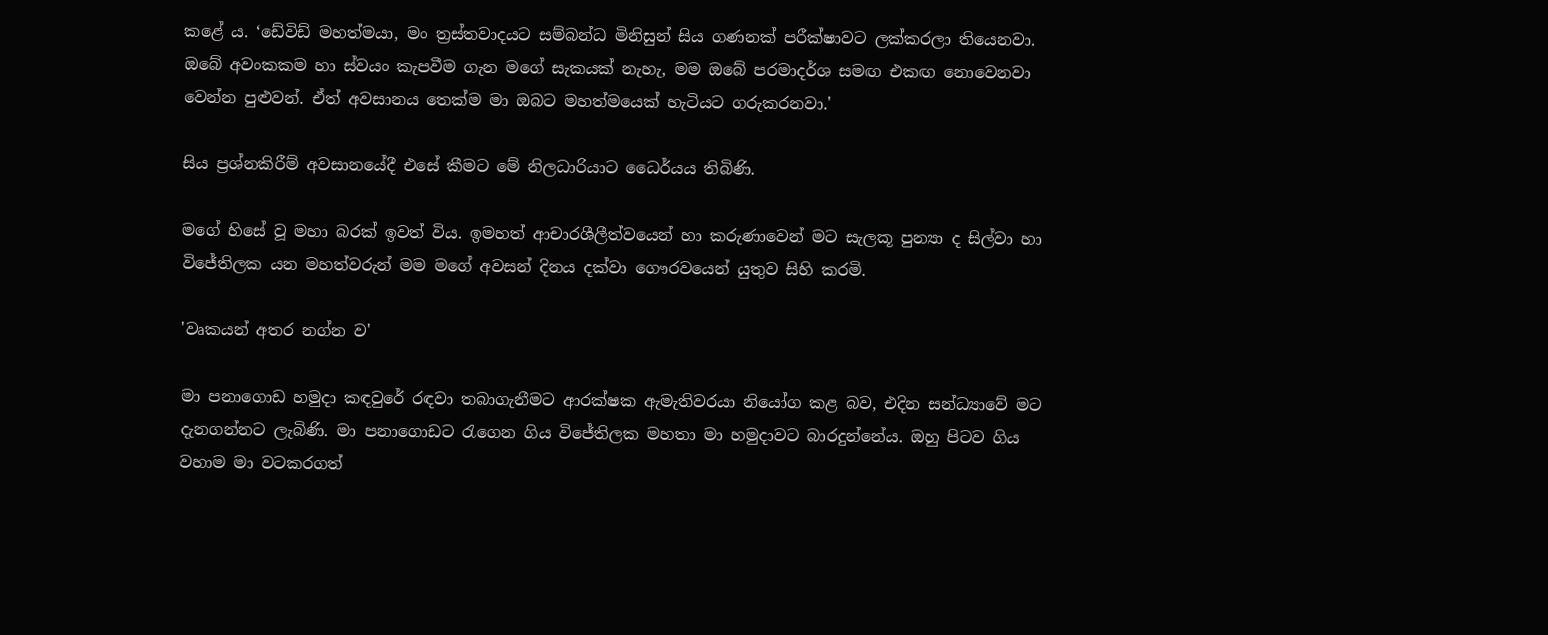කළේ ය. ‘ඩේවිඩ් මහත්මයා, මං ත්‍ර‍ස්තවාදයට සම්බන්ධ මිනිසුන් සිය ගණනක් පරීක්ෂාවට ලක්කරලා තියෙනවා. ඔබේ අවංකකම හා ස්වයං කැපවීම ගැන මගේ සැකයක් නැහැ, මම ඔබේ පරමාදර්ශ සමඟ එකඟ නොවෙනවා වෙන්න පුළුවන්. ඒත් අවසානය තෙක්ම මා ඔබට මහත්මයෙක් හැටියට ගරුකරනවා.'

සිය ප්‍ර‍ශ්නකිරීම් අවසානයේදී එසේ කීමට මේ නිලධාරියාට ධෛර්යය තිබිණි.

මගේ හිසේ වූ මහා බරක් ඉවත් විය. ඉමහත් ආචාරශීලීත්වයෙන් හා කරුණාවෙන් මට සැලකූ පුන්‍යා ද සිල්වා හා විජේතිලක යන මහත්වරුන් මම මගේ අවසන් දිනය දක්වා ගෞරවයෙන් යුතුව සිහි කරමි.

'වෘකයන් අතර නග්න ව'

මා පනාගොඩ හමුදා කඳවුරේ රඳවා තබාගැනීමට ආරක්ෂක ඇමැතිවරයා නියෝග කළ බව, එදින සන්ධ්‍යාවේ මට දැනගන්නට ලැබිණි. මා පනාගොඩට රැගෙන ගිය විජේතිලක මහතා මා හමුදාවට බාරදුන්නේය. ඔහු පිටව ගිය වහාම මා වටකරගත්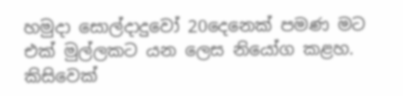හමුදා සොල්දාදුවෝ 20දෙනෙක් පමණ මට එක් මුල්ලකට යන ලෙස නියෝග කළහ. කිසිවෙක්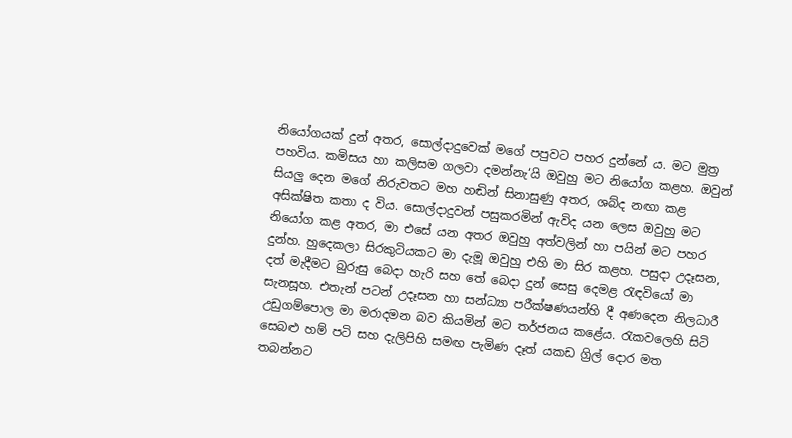නියෝගයක් දුන් අතර, සොල්දාදුවෙක් මගේ පපුවට පහර දුන්නේ ය. මට මුත්‍ර‍ පහවිය. කමිසය හා කලිසම ගලවා දමන්නැ‘යි ඔවුහු මට නියෝග කළහ. ඔවුන් සියලු දෙන මගේ නිරුවතට මහ හඬින් සිනාසුණු අතර, ශබ්ද නඟා කළ අසික්ෂිත කතා ද විය. සොල්දාදුවන් පසුකරමින් ඇවිද යන ලෙස ඔවුහු මට නියෝග කළ අතර, මා එසේ යන අතර ඔවුහු අත්වලින් හා පයින් මට පහර දුන්හ. හුදෙකලා සිරකුටියකට මා දැමූ ඔවුහු එහි මා සිර කළහ. පසුදා උදෑසන, දත් මැදීමට බුරුසු බෙදා හැරි සහ තේ බෙදා දුන් සෙසු දෙමළ රැඳවියෝ මා සැනසූහ. එතැන් පටන් උදෑසන හා සන්ධ්‍යා පරීක්ෂණයන්හි දී අණදෙන නිලධාරී උඩුගම්පොල මා මරාදමන බව කියමින් මට තර්ජනය කළේය. රැකවලෙහි සිටි සෙබළු හම් පටි සහ දැලිපිහි සමඟ පැමිණ දෑත් යකඩ ග්‍රිල් දොර මත තබන්නට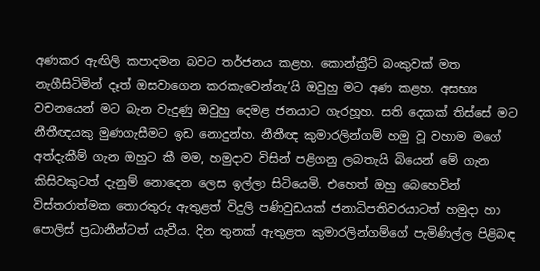අණකර ඇඟිලි කපාදමන බවට තර්ජනය කළහ. කොන්ක්‍ර‍ීට් බංකුවක් මත නැගීසිටිමින් දෑත් ඔසවාගෙන කරකැවෙන්නැ‘යි ඔවුහු මට අණ කළහ. අසභ්‍ය වචනයෙන් මට බැන වැදුණු ඔවුහු දෙමළ ජනයාට ගැරහූහ. සති දෙකක් තිස්සේ මට නීතීඥයකු මුණගැසීමට ඉඩ නොදුන්හ. නීතීඥ කුමාරලින්ගම් හමු වූ වහාම මගේ අත්දැකීම් ගැන ඔහුට කී මම, හමුදාව විසින් පළිගනු ලබතැයි බියෙන් මේ ගැන කිසිවකුටත් දැනුම් නොදෙන ලෙස ඉල්ලා සිටියෙමි. එහෙත් ඔහු බෙහෙවින් විස්තරාත්මක තොරතුරු ඇතුළත් විදුලි පණිවුඩයක් ජනාධිපතිවරයාටත් හමුදා හා පොලිස් ප්‍ර‍ධානීන්ටත් යැවීය. දින තුනක් ඇතුළත කුමාරලින්ගම්ගේ පැමිණිල්ල පිළිබඳ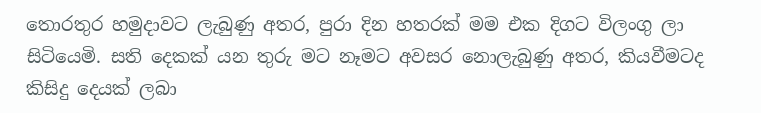තොරතුර හමුදාවට ලැබුණු අතර, පුරා දින හතරක් මම එක දිගට විලංගු ලා සිටියෙමි. සති දෙකක් යන තුරු මට නෑමට අවසර නොලැබුණු අතර, කියවීමටද කිසිදු දෙයක් ලබා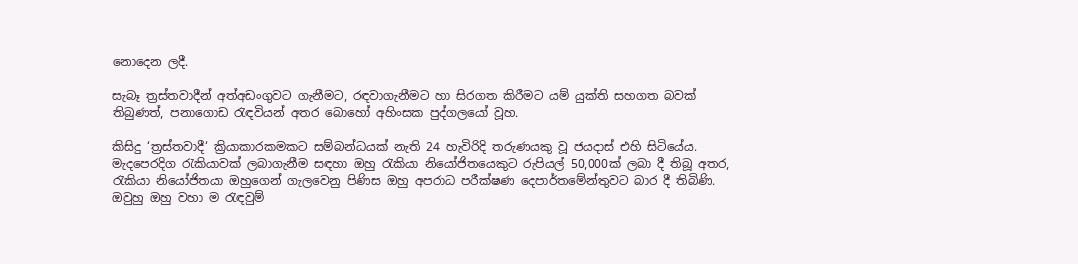නොදෙන ලදී.

සැබෑ ත්‍ර‍ස්තවාදීන් අත්අඩංගුවට ගැනීමට, රඳවාගැනීමට හා සිරගත කිරීමට යම් යුක්ති සහගත බවක් තිබුණත්, පනාගොඩ රැඳවියන් අතර බොහෝ අහිංසක පුද්ගලයෝ වූහ.

කිසිදු ‘ත්‍ර‍ස්තවාදී‘ ක්‍රියාකාරකමකට සම්බන්ධයක් නැති 24 හැවිරිදි තරුණයකු වූ ජයදාස් එහි සිටියේය. මැදපෙරදිග රැකියාවක් ලබාගැනීම සඳහා ඔහු රැකියා නියෝජිතයෙකුට රුපියල් 50,000ක් ලබා දී තිබූ අතර, රැකියා නියෝජිතයා ඔහුගෙන් ගැලවෙනු පිණිස ඔහු අපරාධ පරීක්ෂණ දෙපාර්තමේන්තුවට බාර දී තිබිණි. ඔවුහු ඔහු වහා ම රැඳවුම්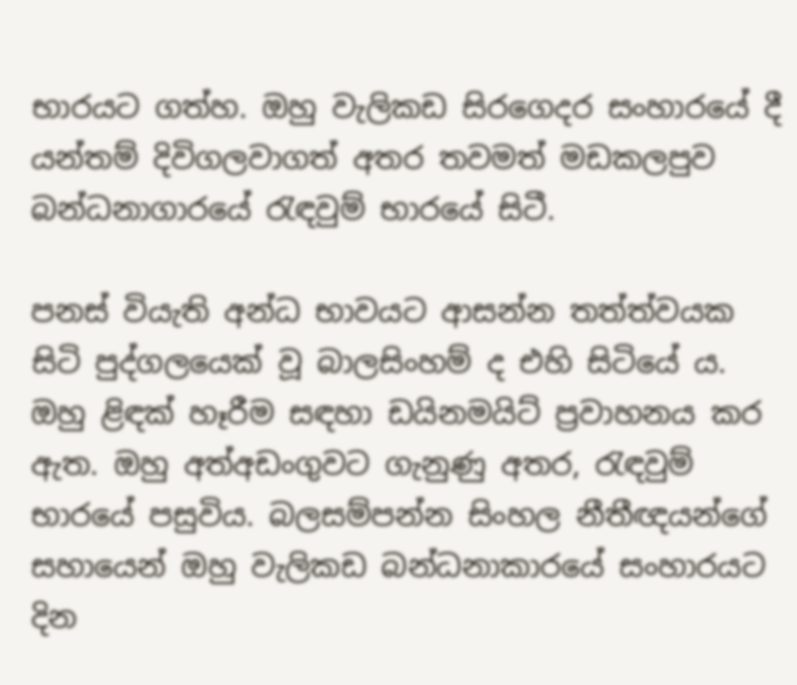භාරයට ගත්හ. ඔහු වැලිකඩ සිරගෙදර සංහාරයේ දී යන්තම් දිවිගලවාගත් අතර තවමත් මඩකලපුව බන්ධනාගාරයේ රැඳවුම් භාරයේ සිටී.

පනස් වියැති අන්ධ භාවයට ආසන්න තත්ත්වයක සිටි පුද්ගලයෙක් වූ බාලසිංහම් ද එහි සිටියේ ය. ඔහු ළිඳක් හෑරීම සඳහා ඩයිනමයිට් ප්‍ර‍වාහනය කර ඇත. ඔහු අත්අඩංගුවට ගැනුණු අතර, රැඳවුම් භාරයේ පසුවිය. බලසම්පන්න සිංහල නීතීඥයන්ගේ සහායෙන් ඔහු වැලිකඩ බන්ධනාකාරයේ සංහාරයට දින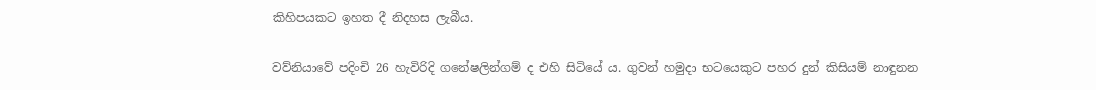කිහිපයකට ඉහත දී නිදහස ලැබීය.

වව්නියාවේ පදිංචි 26 හැවිරිදි ගනේෂලින්ගම් ද එහි සිටියේ ය. ගුවන් හමුදා භටයෙකුට පහර දුන් කිසියම් නාඳුනන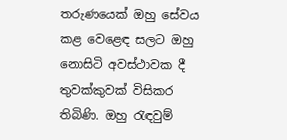තරුණයෙක් ඔහු සේවය කළ වෙළෙඳ සලට ඔහු නොසිටි අවස්ථාවක දී තුවක්කුවක් විසිකර තිබිණි. ඔහු රැඳවුම්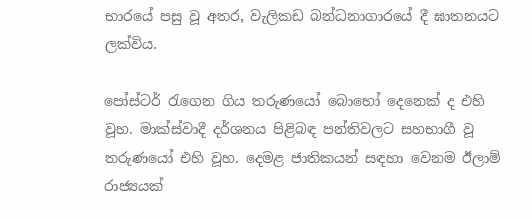භාරයේ පසු වූ අතර, වැලිකඩ බන්ධනාගාරයේ දී ඝාතනයට ලක්විය.

පෝස්ටර් රැගෙන ගිය තරුණයෝ බොහෝ දෙනෙක් ද එහි වූහ. මාක්ස්වාදී දර්ශනය පිළිබඳ පන්තිවලට සහභාගී වූ තරුණයෝ එහි වූහ. දෙමළ ජාතිකයන් සඳහා වෙනම ඊලාම් රාජ්‍යයක්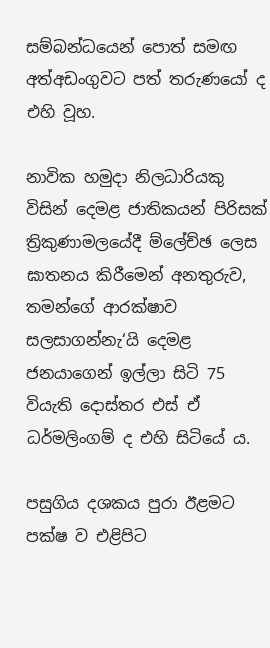සම්බන්ධයෙන් පොත් සමඟ අත්අඩංගුවට පත් තරුණයෝ ද එහි වූහ.

නාවික හමුදා නිලධාරියකු විසින් දෙමළ ජාතිකයන් පිරිසක් ත්‍රිකුණාමලයේදී ම්ලේච්ඡ ලෙස ඝාතනය කිරීමෙන් අනතුරුව, තමන්ගේ ආරක්ෂාව සලසාගන්නැ‘යි දෙමළ ජනයාගෙන් ඉල්ලා සිටි 75 වියැති දොස්තර එස් ඒ ධර්මලිංගම් ද එහි සිටියේ ය.

පසුගිය දශකය පුරා ඊළමට පක්ෂ ව එළිපිට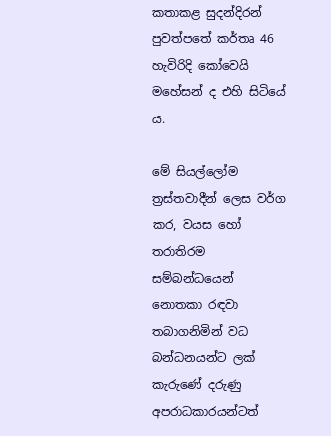කතාකළ සුදන්දිරන් පුවත්පතේ කර්තෘ 46 හැවිරිදි කෝවෙයි මහේසන් ද එහි සිටියේ ය.

මේ සියල්ලෝම ත්‍ර‍ස්තවාදීන් ලෙස වර්ග කර, වයස හෝ තරාතිරම සම්බන්ධයෙන් නොතකා රඳවා තබාගනිමින් වධ බන්ධනයන්ට ලක් කැරුණේ දරුණු අපරාධකාරයන්ටත්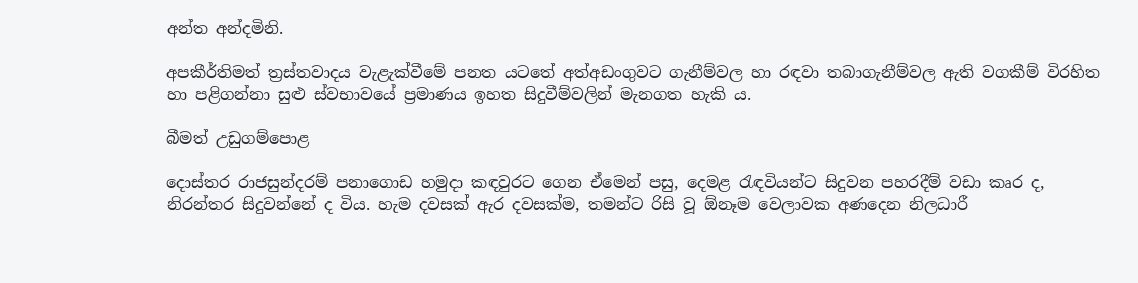අන්ත අන්දමිනි.

අපකීර්තිමත් ත්‍ර‍ස්තවාදය වැළැක්වීමේ පනත යටතේ අත්අඩංගුවට ගැනීම්වල හා රඳවා තබාගැනීම්වල ඇති වගකීම් විරහිත හා පළිගන්නා සුළු ස්වභාවයේ ප්‍ර‍මාණය ඉහත සිදුවීම්වලින් මැනගත හැකි ය.

බීමත් උඩුගම්පොළ

දොස්තර රාජසුන්දරම් පනාගොඩ හමුදා කඳවුරට ගෙන ඒමෙන් පසු, දෙමළ රැඳවියන්ට සිදුවන පහරදීම් වඩා කෘර ද, නිරන්තර සිදුවන්නේ ද විය. හැම දවසක් ඇර දවසක්ම, තමන්ට රිසි වූ ඕනෑම වෙලාවක අණදෙන නිලධාරී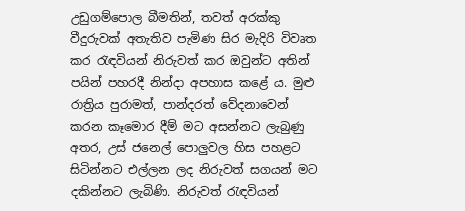උඩුගම්පොල බීමතින්, තවත් අරක්කු වීදුරුවක් අතැතිව පැමිණ සිර මැදිරි විවෘත කර රැඳවියන් නිරුවත් කර ඔවුන්ට අතින් පයින් පහරදී නින්දා අපහාස කළේ ය. මුළු රාත්‍රිය පුරාමත්, පාන්දරත් වේදනාවෙන් කරන කෑමොර දීම් මට අසන්නට ලැබුණු අතර, උස් ජනෙල් පොලුවල හිස පහළට සිටින්නට එල්ලන ලද නිරුවත් සගයන් මට දකින්නට ලැබිණි. නිරුවත් රැඳවියන්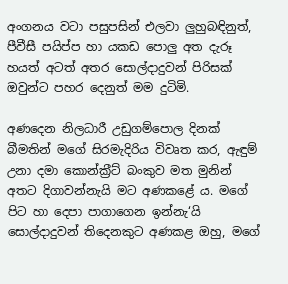අංගනය වටා පසුපසින් එලවා ලුහුබඳිනුත්, පීවීසී පයිප්ප හා යකඩ පොලු අත දැරූ හයත් අටත් අතර සොල්දාදුවන් පිරිසක් ඔවුන්ට පහර දෙනුත් මම දුටිමි.

අණදෙන නිලධාරී උඩුගම්පොල දිනක් බීමතින් මගේ සිරමැදිරිය විවෘත කර, ඇඳුම් උනා දමා කොන්ක්‍ර‍ීට් බංකුව මත මුනින් අතට දිගාවන්නැයි මට අණකළේ ය. මගේ පිට හා දෙපා පාගාගෙන ඉන්නැ‘යි සොල්දාදුවන් තිදෙනකුට අණකළ ඔහු, මගේ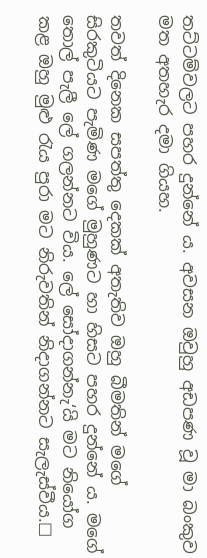තට්ටම්වලට පහර දුන්නේ ය. අවසන ඔවුහු අඩපණ වූ මා බංකුව මත අතහැර දමා ගියහ.

තවත් දිනෙක සපත්තු දෙකක් අතැතිව ඔහු බීමතින් මගේ සිරකුටියට පැමිණ මගේ මුහුණට හා හිසට පහර දුන්නේ ය. මගේ තොල් පැලී ලේ ගලන්නට විය. ලේ සෝදාගන්නැ‘යි මට නියෝග කළ ඔහු මුළු රැය පුරා මට නිරුවතින් නිදාගන්නට සැලැස්වීය.☐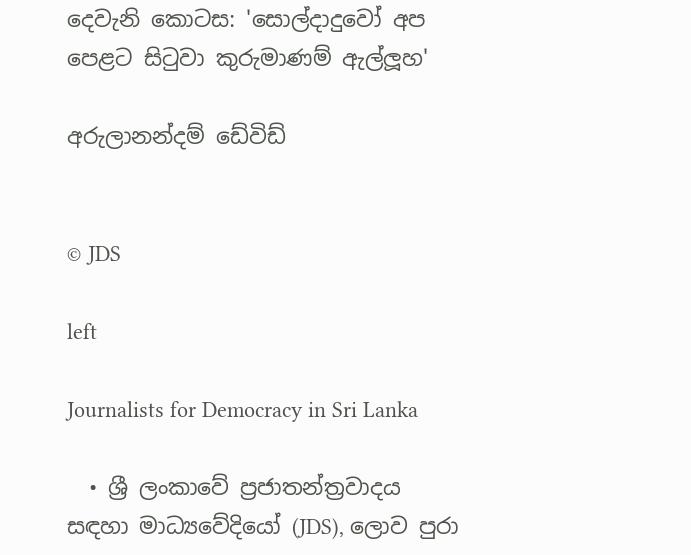දෙවැනි කොටස: 'සොල්දාදුවෝ අප පෙළට සිටුවා කුරුමාණම් ඇල්ලූහ‍'

අරුලානන්දම් ඩේවිඩ්


© JDS

left

Journalists for Democracy in Sri Lanka

  • ශ්‍රී ලංකාවේ ප්‍රජාතන්ත්‍රවාදය සඳහා මාධ්‍යවේදියෝ (JDS), ලොව පුරා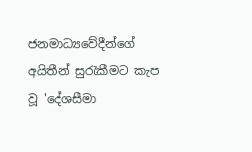ජනමාධ්‍යවේදීන්ගේ අයිතීන් සුරැකීමට කැප වූ 'දේශසීමා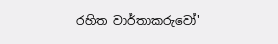රහිත වාර්තාකරුවෝ'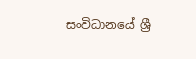සංවිධානයේ ශ්‍රී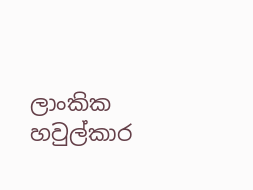ලාංකික හවුල්කාර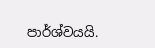පාර්ශ්වයයි.